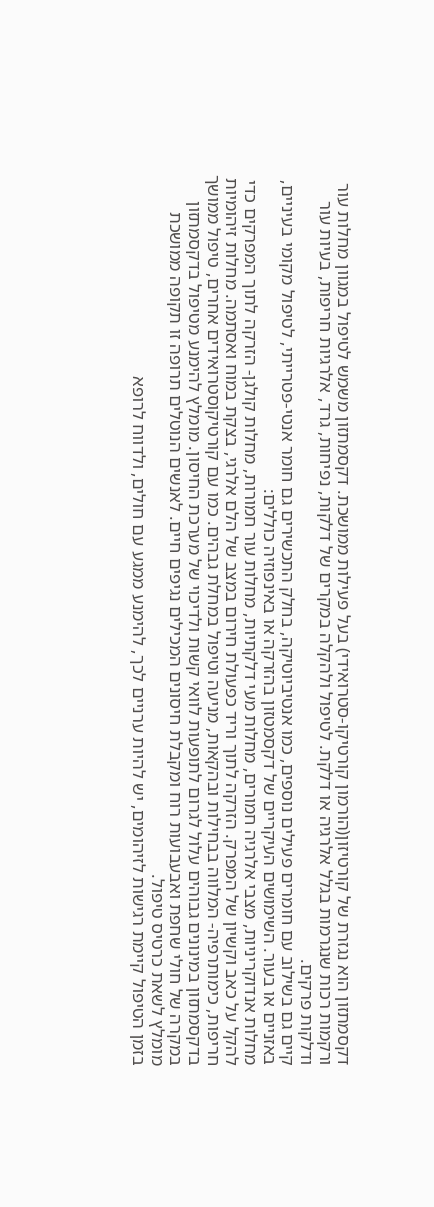דקסמתזון הוא נגזרת של קורטיזון(הורמון קורטיקו-סטרואידי) בעל פעילות ממושכת. דקסמתזון משמש לטיפול במגוון מחלות עור ורקמות רכות שנגרמות בגלל אלרגיה או דלקת. לטיפול ולהקלה במקרים של דלקות, נפיחות, גרד, אלרגיות חריפות, בעיות עור ודלקות פרקים.
קיים גם בשילוב עם חומרים פעילים נוספים, כמו אנטיביוטיקה, בחלק התכשירים גם חומר אנטי-פטרייתי, לטיפול מקומי בעיניים, באזניים או בעור. השימושים העיקריים של דקסמטזון בהזרקה או באינפוזיה כוללים:
מחלות אנדוקריניות, מצבי אלרגיה חמורים, מחלות מעי דלקתיות, מחלות עור חמורות, מחלות קולגן- הזרקה לתוך המפרקים כדי להקל על כאב וקשיון של המפרק. הזרקה לתוך וריד כפעולת חירום במצב של הלם אלרגי, בצקת במוח ואסתמה. מחלות זיהומיות חריפות, כימותרפיה- המלווה בבחילות ובהקאות, מניעה וטיפול במחלת גבהים. כמו עם קורטיקוסטרואידים אחרים, טיפול ממושך בדקסמתזון במינונים גבוהים עלול לגרום לתופעות לוואי קשות ולדיכוי של מערכת החיסון. מומלץ להימנע מטיפול בדקסמתזון במקרה של חולי שחפת ואבעבועות רוח ומקבלת חיסונים המכילים נגיפים חיים. לאנשים הנוטלים תרופה זו תקופה ממושכת מומלץ לשאת כרטיס טיפול.
בזמן הטיפול קיימת רגישות לזיהומים, יש להיות ערניים לכך, להימנע ממגע עם חולים, ולדווח לרופא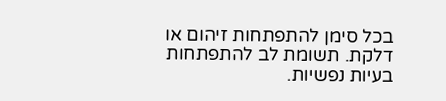בכל סימן להתפתחות זיהום או דלקת. תשומת לב להתפתחות בעיות נפשיות.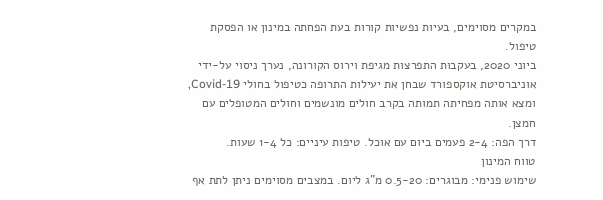במקרים מסוימים, בעיות נפשיות קורות בעת הפחתה במינון או הפסקת טיפול.
ביוני 2020, בעקבות התפרצות מגיפת וירוס הקורונה, נערך ניסוי על-ידי אוניברסיטת אוקספורד שבחן את יעילות התרופה כטיפול בחולי Covid-19, ומצא אותה מפחיתה תמותה בקרב חולים מונשמים וחולים המטופלים עם חמצן.
דרך הפה: 2-4 פעמים ביום עם אוכל. טיפות עיניים: כל 1-4 שעות.
טווח המינון
שימוש פנימי: מבוגרים: 0.5-20 מ"ג ליום. במצבים מסוימים ניתן לתת אף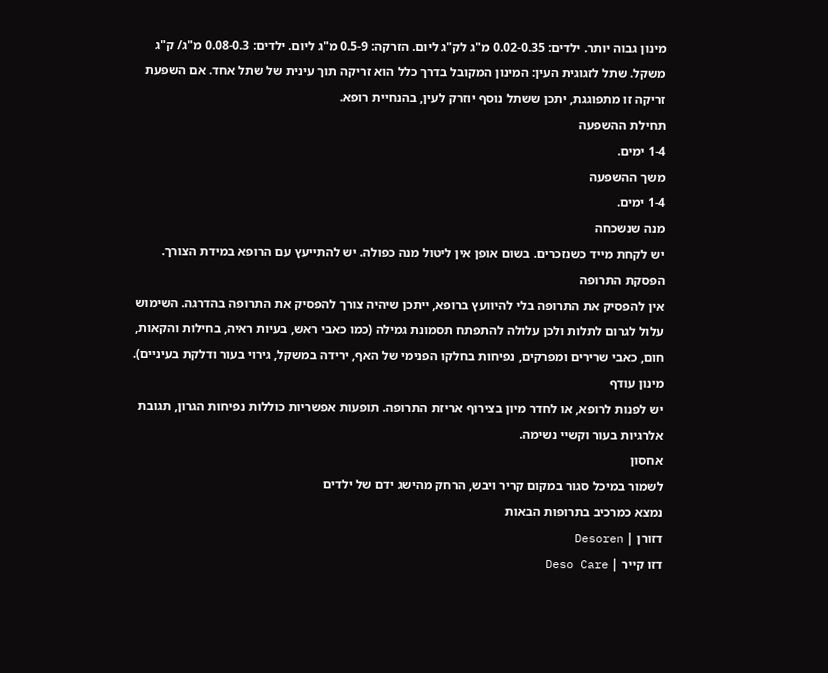מינון גבוה יותר. ילדים: 0.02-0.35 מ"ג לק"ג ליום. הזרקה: 0.5-9 מ"ג ליום. ילדים: 0.08-0.3 מ"ג/ ק"ג משקל. שתל לזגוגית העין: המינון המקובל בדרך כלל הוא זריקה תוך עינית של שתל אחד. אם השפעת זריקה זו מתפוגגת, יתכן ששתל נוסף יוזרק לעין, בהנחיית רופא.
תחילת ההשפעה
1-4 ימים.
משך ההשפעה
1-4 ימים.
מנה שנשכחה
יש לקחת מייד כשנזכרים. בשום אופן אין ליטול מנה כפולה. יש להתייעץ עם הרופא במידת הצורך.
הפסקת התרופה
אין להפסיק את התרופה בלי להיוועץ ברופא, ייתכן שיהיה צורך להפסיק את התרופה בהדרגה. השימוש עלול לגרום לתלות ולכן עלולה להתפתח תסמונת גמילה (כמו כאבי ראש, בעיות ראיה, בחילות והקאות, חום, כאבי שרירים ומפרקים, נפיחות בחלקו הפנימי של האף, ירידה במשקל, גירוי בעור ודלקת בעיניים).
מינון עודף
יש לפנות לרופא, או לחדר מיון בצירוף אריזת התרופה. תופעות אפשריות כוללות נפיחות הגרון, תגובת אלרגיות בעור וקשיי נשימה.
אחסון
לשמור במיכל סגור במקום קריר ויבש, הרחק מהישג ידם של ילדים
נמצא כמרכיב בתרופות הבאות
דזורן | Desoren
דזו קייר | Deso Care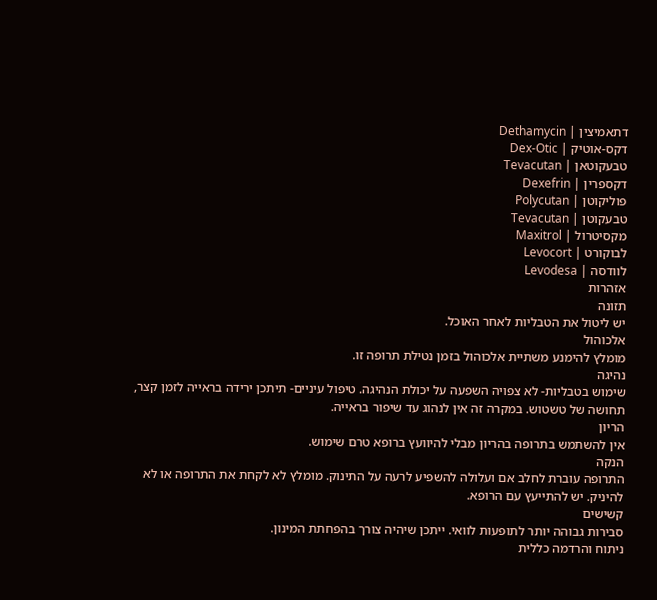דתאמיצין | Dethamycin
דקס-אוטיק | Dex-Otic
טבעקוטאן | Tevacutan
דקספרין | Dexefrin
פוליקוטן | Polycutan
טבעקוטן | Tevacutan
מקסיטרול | Maxitrol
לבוקורט | Levocort
לוודסה | Levodesa
אזהרות
תזונה
יש ליטול את הטבליות לאחר האוכל.
אלכוהול
מומלץ להימנע משתיית אלכוהול בזמן נטילת תרופה זו.
נהיגה
שימוש בטבליות- לא צפויה השפעה על יכולת הנהיגה. טיפול עיניים- תיתכן ירידה בראייה לזמן קצר, תחושה של טשטוש. במקרה זה אין לנהוג עד שיפור בראייה.
הריון
אין להשתמש בתרופה בהריון מבלי להיוועץ ברופא טרם שימוש.
הנקה
התרופה עוברת לחלב אם ועלולה להשפיע לרעה על התינוק. מומלץ לא לקחת את התרופה או לא להיניק. יש להתייעץ עם הרופא.
קשישים
סבירות גבוהה יותר לתופעות לוואי. ייתכן שיהיה צורך בהפחתת המינון.
ניתוח והרדמה כללית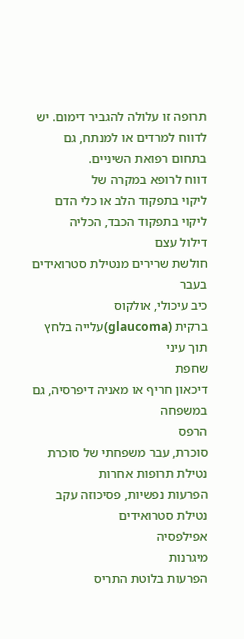תרופה זו עלולה להגביר דימום. יש לדווח למרדים או למנתח, גם בתחום רפואת השיניים.
דווח לרופא במקרה של
ליקוי בתפקוד הלב או כלי הדם
ליקוי בתפקוד הכבד, הכליה
דילול עצם
חולשת שרירים מנטילת סטרואידים בעבר
כיב עיכולי, אולקוס
ברקית (glaucoma)עלייה בלחץ תוך עיני
שחפת
דיכאון חריף או מאניה דיפרסיה, גם במשפחה
הרפס
סוכרת, עבר משפחתי של סוכרת
נטילת תרופות אחרות
הפרעות נפשיות, פסיכוזה עקב נטילת סטרואידים
אפילפסיה
מיגרנות
הפרעות בלוטת התריס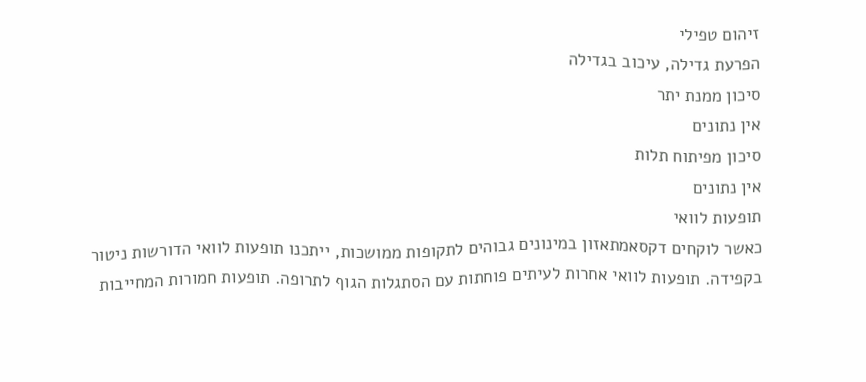זיהום טפילי
הפרעת גדילה, עיכוב בגדילה
סיכון ממנת יתר
אין נתונים
סיכון מפיתוח תלות
אין נתונים
תופעות לוואי
כאשר לוקחים דקסאמתאזון במינונים גבוהים לתקופות ממושכות, ייתכנו תופעות לוואי הדורשות ניטור בקפידה. תופעות לוואי אחרות לעיתים פוחתות עם הסתגלות הגוף לתרופה. תופעות חמורות המחייבות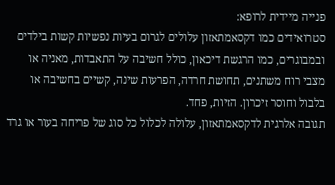פנייה מיידית לרופא:
סטרואידים כמו דקסאמתאזון עלולים לגרום בעיות נפשיות קשות בילדים ובמבוגרים, כמו הרגשת דיכאון, כולל חשיבה על התאבדות, מאניה או מצבי רוח משתנים, תחושת חרדה, הפרעות שינה, קשיים בחשיבה או בלבול וחוסר זיכרון. הזיות, פחד.
תגובה אלרגית לדקסאמתאזון, עלולה לכלול כל סוג של פריחה בעור או גרד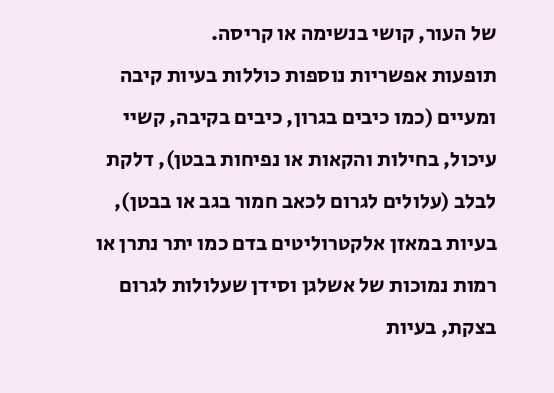של העור, קושי בנשימה או קריסה.
תופעות אפשריות נוספות כוללות בעיות קיבה ומעיים (כמו כיבים בגרון, כיבים בקיבה, קשיי עיכול, בחילות והקאות או נפיחות בבטן), דלקת לבלב (עלולים לגרום לכאב חמור בגב או בבטן), בעיות במאזן אלקטרוליטים בדם כמו יתר נתרן או רמות נמוכות של אשלגן וסידן שעלולות לגרום בצקת, בעיות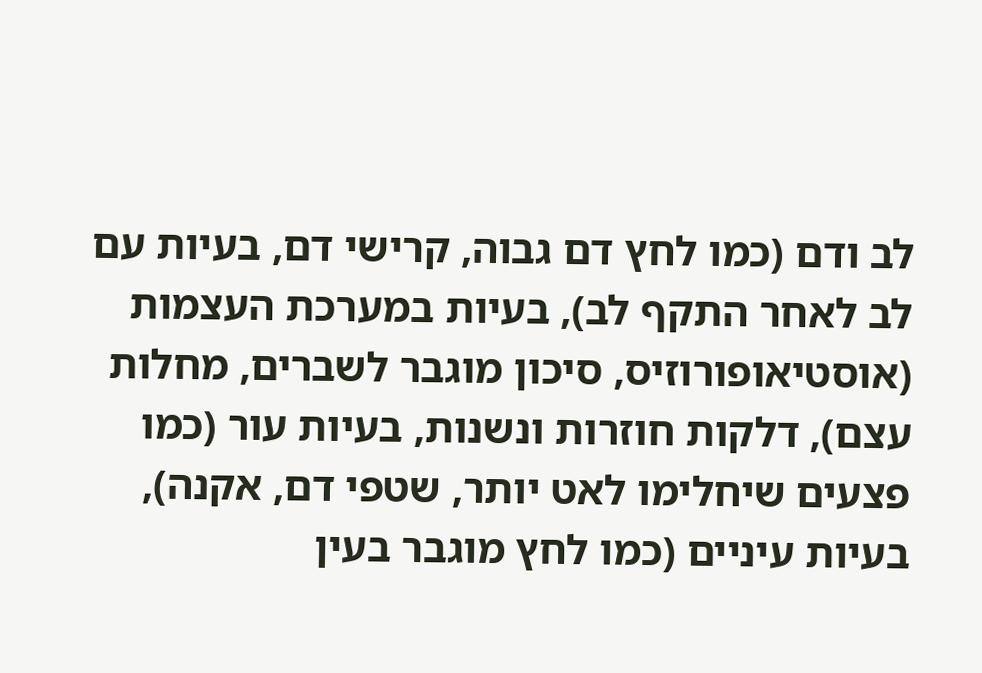לב ודם (כמו לחץ דם גבוה, קרישי דם, בעיות עם לב לאחר התקף לב), בעיות במערכת העצמות (אוסטיאופורוזיס, סיכון מוגבר לשברים, מחלות עצם), דלקות חוזרות ונשנות, בעיות עור (כמו פצעים שיחלימו לאט יותר, שטפי דם, אקנה), בעיות עיניים (כמו לחץ מוגבר בעין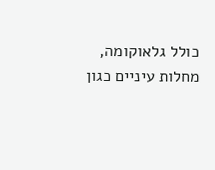כולל גלאוקומה, מחלות עיניים כגון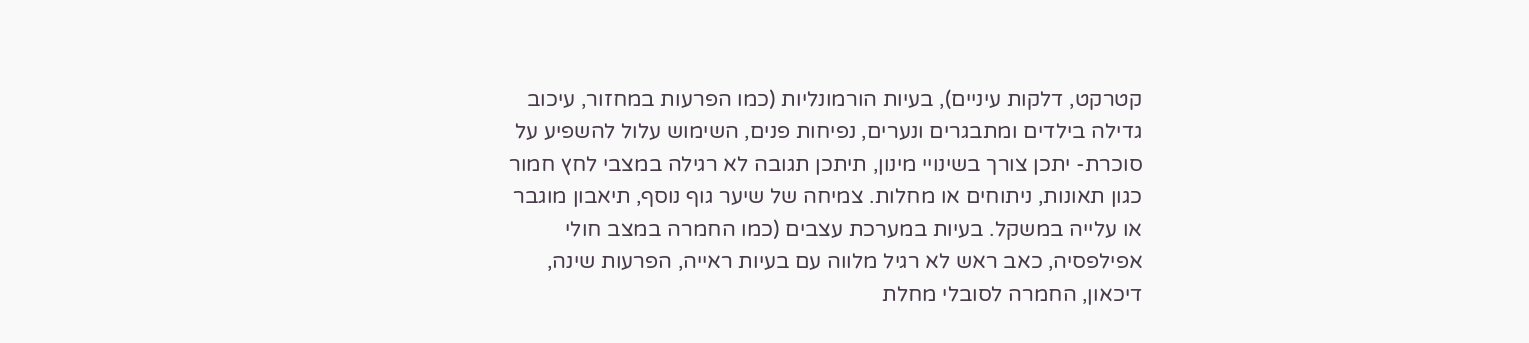קטרקט, דלקות עיניים), בעיות הורמונליות (כמו הפרעות במחזור, עיכוב גדילה בילדים ומתבגרים ונערים, נפיחות פנים, השימוש עלול להשפיע על סוכרת- יתכן צורך בשינויי מינון, תיתכן תגובה לא רגילה במצבי לחץ חמור כגון תאונות, ניתוחים או מחלות. צמיחה של שיער גוף נוסף, תיאבון מוגבר או עלייה במשקל. בעיות במערכת עצבים (כמו החמרה במצב חולי אפילפסיה, כאב ראש לא רגיל מלווה עם בעיות ראייה, הפרעות שינה, דיכאון, החמרה לסובלי מחלת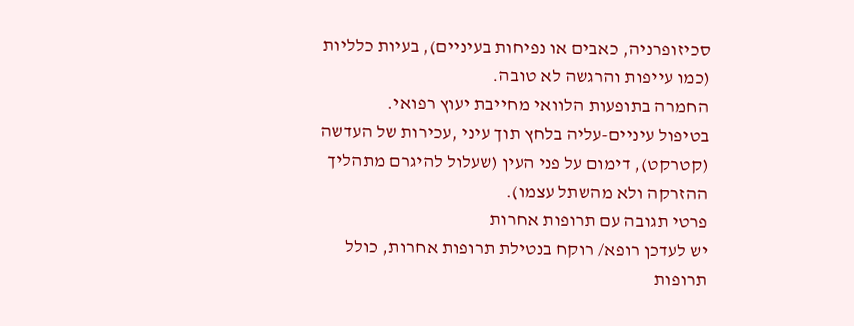סכיזופרניה, כאבים או נפיחות בעיניים), בעיות כלליות (כמו עייפות והרגשה לא טובה.
החמרה בתופעות הלוואי מחייבת יעוץ רפואי.
בטיפול עיניים-עליה בלחץ תוך עיני ,עכירות של העדשה (קטרקט), דימום על פני העין (שעלול להיגרם מתהליך ההזרקה ולא מהשתל עצמו).
פרטי תגובה עם תרופות אחרות
יש לעדכן רופא/ רוקח בנטילת תרופות אחרות, כולל תרופות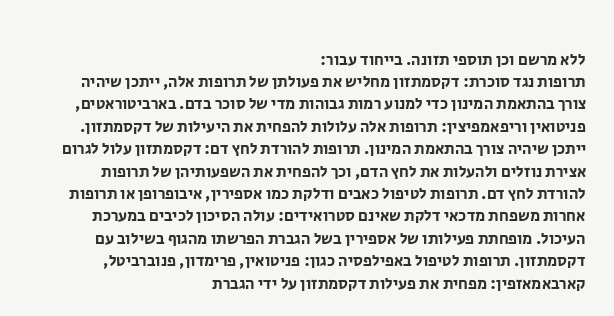ללא מרשם וכן תוספי תזונה. בייחוד עבור:
תרופות נגד סוכרת: דקסמתזון מחליש את פעולתן של תרופות אלה, ייתכן שיהיה צורך בהתאמת המינון כדי למנוע רמות גבוהות מדי של סוכר בדם. בארביטוראטים, פניטואין וריפאמפיצין: תרופות אלה עלולות להפחית את היעילות של דקסמתזון. ייתכן שיהיה צורך בהתאמת המינון. תרופות להורדת לחץ דם: דקסמתזון עלול לגרום אצירת נוזלים ולהעלות את לחץ הדם, וכך להפחית את השפעותיהן של תרופות להורדת לחץ דם. תרופות לטיפול כאבים ודלקת כמו אספירין, איבופרופן או תרופות אחרות משפחת מדכאי דלקת שאינם סטרואידים: עולה הסיכון לכיבים במערכת העיכול. מופחתת פעילותו של אספירין בשל הגברת הפרשתו מהגוף בשילוב עם דקסמתזון. תרופות לטיפול באפילפסיה כגון: פניטואין, פרימדון, פנוברביטל, קארבאמאזפין: מפחית את פעילות דקסמתזון על ידי הגברת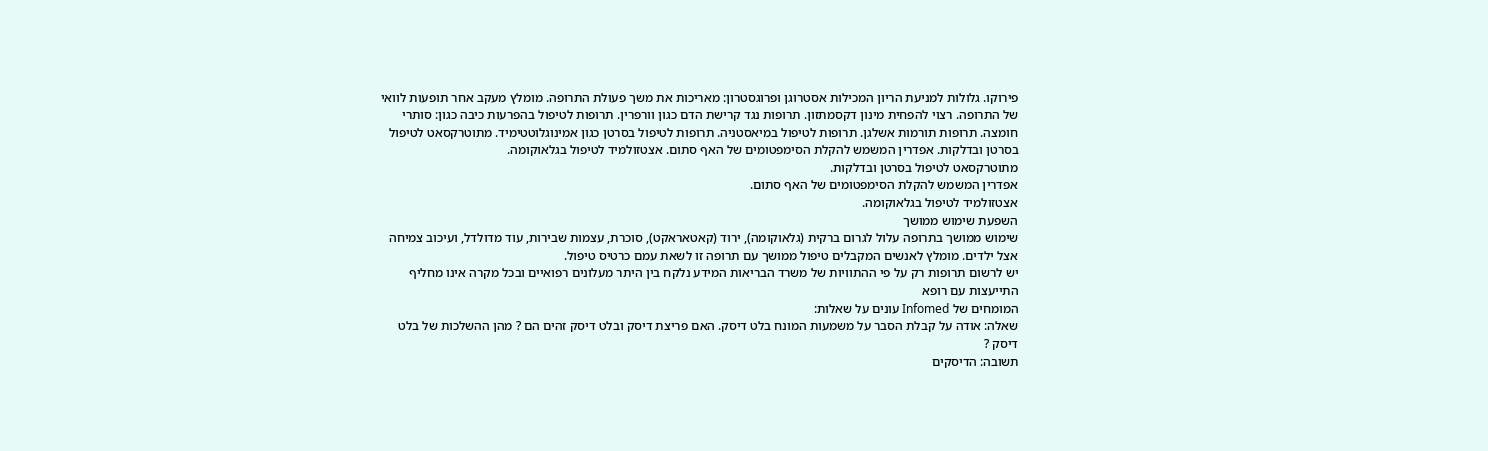פירוקו. גלולות למניעת הריון המכילות אסטרוגן ופרוגסטרון: מאריכות את משך פעולת התרופה. מומלץ מעקב אחר תופעות לוואי של התרופה. רצוי להפחית מינון דקסמתזון. תרופות נגד קרישת הדם כגון וורפרין. תרופות לטיפול בהפרעות כיבה כגון: סותרי חומצה. תרופות תורמות אשלגן. תרופות לטיפול במיאסטניה. תרופות לטיפול בסרטן כגון אמינוגלוטטימיד. מתוטרקסאט לטיפול בסרטן ובדלקות. אפדרין המשמש להקלת הסימפטומים של האף סתום. אצטזולמיד לטיפול בגלאוקומה.
מתוטרקסאט לטיפול בסרטן ובדלקות.
אפדרין המשמש להקלת הסימפטומים של האף סתום.
אצטזולמיד לטיפול בגלאוקומה.
השפעת שימוש ממושך
שימוש ממושך בתרופה עלול לגרום ברקית (גלאוקומה), ירוד (קאטאראקט), סוכרת, עצמות שבירות, עוד מדולדל, ועיכוב צמיחה אצל ילדים. מומלץ לאנשים המקבלים טיפול ממושך עם תרופה זו לשאת עמם כרטיס טיפול.
יש לרשום תרופות רק על פי ההתוויות של משרד הבריאות המידע נלקח בין היתר מעלונים רפואיים ובכל מקרה אינו מחליף התייעצות עם רופא
המומחים של Infomed עונים על שאלות:
שאלה: אודה על קבלת הסבר על משמעות המונח בלט דיסק. האם פריצת דיסק ובלט דיסק זהים הם ? מהן ההשלכות של בלט דיסק ?
תשובה: הדיסקים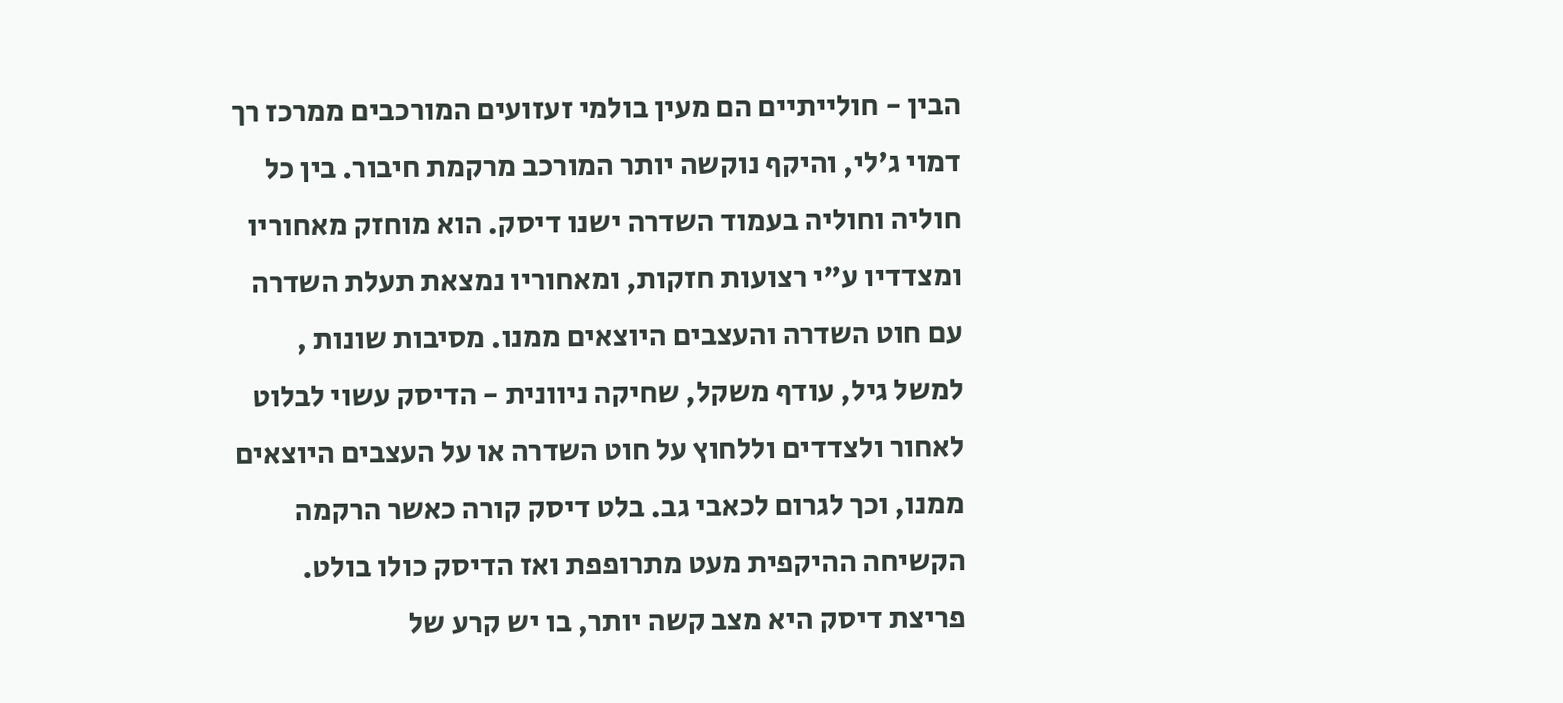הבין - חולייתיים הם מעין בולמי זעזועים המורכבים ממרכז רך דמוי ג'לי, והיקף נוקשה יותר המורכב מרקמת חיבור. בין כל חוליה וחוליה בעמוד השדרה ישנו דיסק. הוא מוחזק מאחוריו ומצדדיו ע"י רצועות חזקות, ומאחוריו נמצאת תעלת השדרה עם חוט השדרה והעצבים היוצאים ממנו. מסיבות שונות , למשל גיל, עודף משקל, שחיקה ניוונית - הדיסק עשוי לבלוט לאחור ולצדדים וללחוץ על חוט השדרה או על העצבים היוצאים ממנו, וכך לגרום לכאבי גב. בלט דיסק קורה כאשר הרקמה הקשיחה ההיקפית מעט מתרופפת ואז הדיסק כולו בולט. פריצת דיסק היא מצב קשה יותר, בו יש קרע של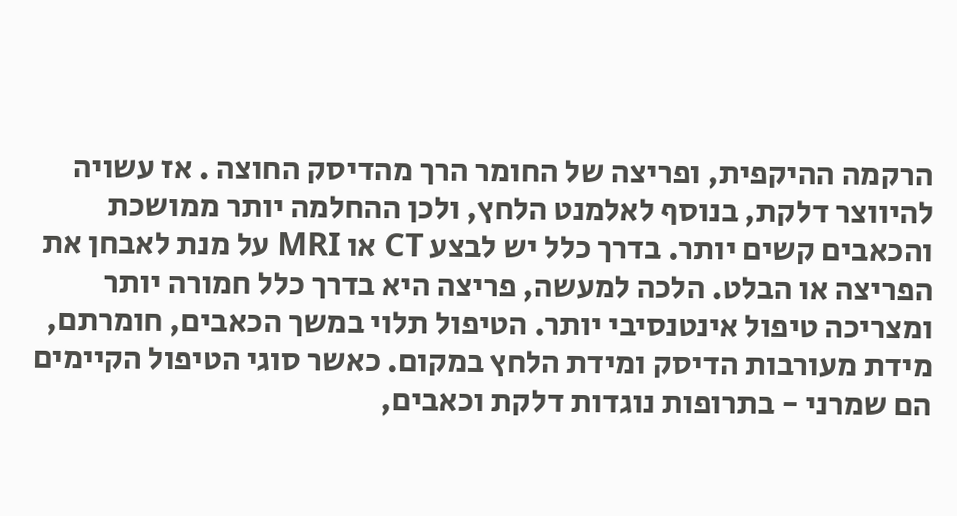הרקמה ההיקפית, ופריצה של החומר הרך מהדיסק החוצה . אז עשויה להיווצר דלקת, בנוסף לאלמנט הלחץ, ולכן ההחלמה יותר ממושכת והכאבים קשים יותר. בדרך כלל יש לבצע CT או MRI על מנת לאבחן את הפריצה או הבלט. הלכה למעשה, פריצה היא בדרך כלל חמורה יותר ומצריכה טיפול אינטנסיבי יותר. הטיפול תלוי במשך הכאבים, חומרתם, מידת מעורבות הדיסק ומידת הלחץ במקום. כאשר סוגי הטיפול הקיימים הם שמרני - בתרופות נוגדות דלקת וכאבים,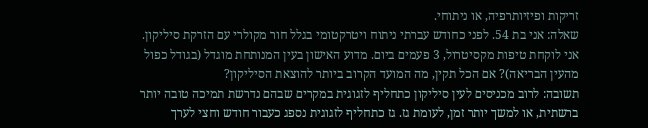זריקות ופיזיותרפיה, או ניתוחי.
שאלה: אני בת 54. לפני כחודש עברתי ניתוח ויטרקטומי בגלל חור מקולרי עם הזרקת סיליקון. אני לוקחת טיפות מקסיטרול, 3 פעמים ביום. מדוע האישון בעין המנותחת מוגדל (בגודל כפול מהעין הבריאה)? אם הכל תקין, מה המועד הקרוב ביותר להוצאת הסיליקון?
תשובה: לרוב מכניסים לעין סיליקון כתחליף לזגוגית במקרים שבהם נדרשת תמיכה טובה יותר ברשתית, או למשך יותר זמן, לעומת גז. גז כתחליף לזגוגית נספג כעבור חודש וחצי לערך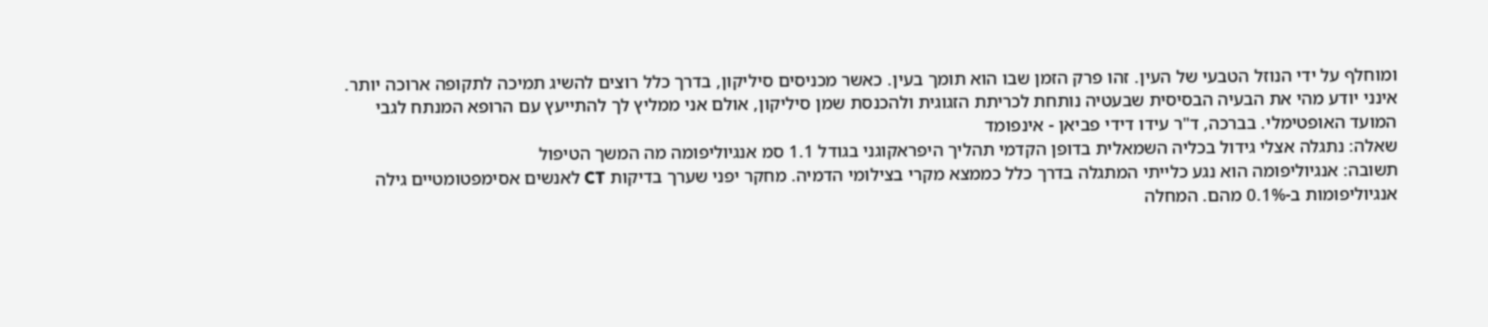ומוחלף על ידי הנוזל הטבעי של העין. זהו פרק הזמן שבו הוא תומך בעין. כאשר מכניסים סיליקון, בדרך כלל רוצים להשיג תמיכה לתקופה ארוכה יותר. אינני יודע מהי את הבעיה הבסיסית שבעטיה נותחת לכריתת הזגוגית ולהכנסת שמן סיליקון, אולם אני ממליץ לך להתייעץ עם הרופא המנתח לגבי המועד האופטימלי. בברכה, ד"ר עידו דידי פביאן - אינפומד
שאלה: נתגלה אצלי גידול בכליה השמאלית בדופן הקדמי תהליך היפראקוגני בגודל 1.1 סמ אנגיוליפומה מה המשך הטיפול
תשובה: אנגיוליפומה הוא נגע כלייתי המתגלה בדרך כלל כממצא מקרי בצילומי הדמיה. מחקר יפני שערך בדיקות CT לאנשים אסימפטומטיים גילה אנגיוליפומות ב-0.1% מהם. המחלה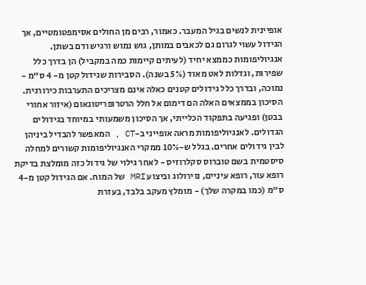אופיינית לנשים בגיל המעבר. כאמור, רבים מן החולים אסימפטומטיים, אך הגידול עשוי לגרום גם לכאבים במותן, גוש נמוש ורגיש ודם בשתן. אנגיוליפומות כממצא יחיד (לעיתים קיימות כמה במקביל) הן בדרך כלל שפירות, וגדלות לאט מאוד (5% בשנה). הסבירות שגידול קטן מ- 4 ס"מ - נמוכה, ובדרך כלל גידולים קטנים כאלה אינם מצריכים התערבות כירורגית. הסיכון בממצאים האלה הם דימום אל חלל הרטרופריטונאום (איזור אחורי בבטן) ופגיעה בתפקוד הכלייתי, אך הסיכון משמעותי במיוחד בגידולים הגדולים. לאנגיוליפומות מראה אופייני ב-CT , המאפשר להבדיל ביניהן לבין גידולים אחרים. בגלל ש-10% ממקרי האנגיוליפומות קשורים למחלה סיסטמית בשם טוברוס סקלרוזיס - לאחר גילוי של גידול כזה מומלצת בדיקת רופא עור, רופא עיניים, נוירולוג וביצוע MRI של המוח. אם הגידול קטן מ-4 ס"מ (כמו במקרה שלך) - מומלץ מעקב בלבד, בעזרת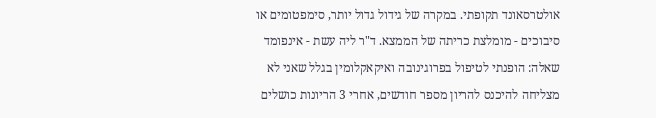אולטרסאונד תקופתי. במקרה של גידול גדול יותר, סימפטומים או סיבוכים - מומלצת כריתה של הממצא. ד"ר ליה עשת - אינפומד
שאלה: הופנתי לטיפול בפרוגינובה ואיקאקלומין בגלל שאני לא מצליחה להיכנס להריון מספר חודשים, אחרי 3 הריונות כושלים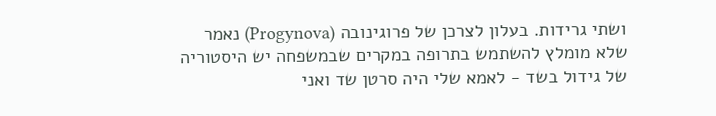ושתי גרידות. בעלון לצרכן של פרוגינובה (Progynova) נאמר שלא מומלץ להשתמש בתרופה במקרים שבמשפחה יש היסטוריה של גידול בשד - לאמא שלי היה סרטן שד ואני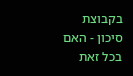בקבוצת סיכון - האם בכל זאת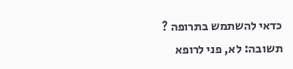כדאי להשתמש בתרופה ?
תשובה: לא, פני לרופא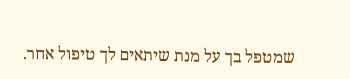שמטפל בך על מנת שיתאים לך טיפול אחר.